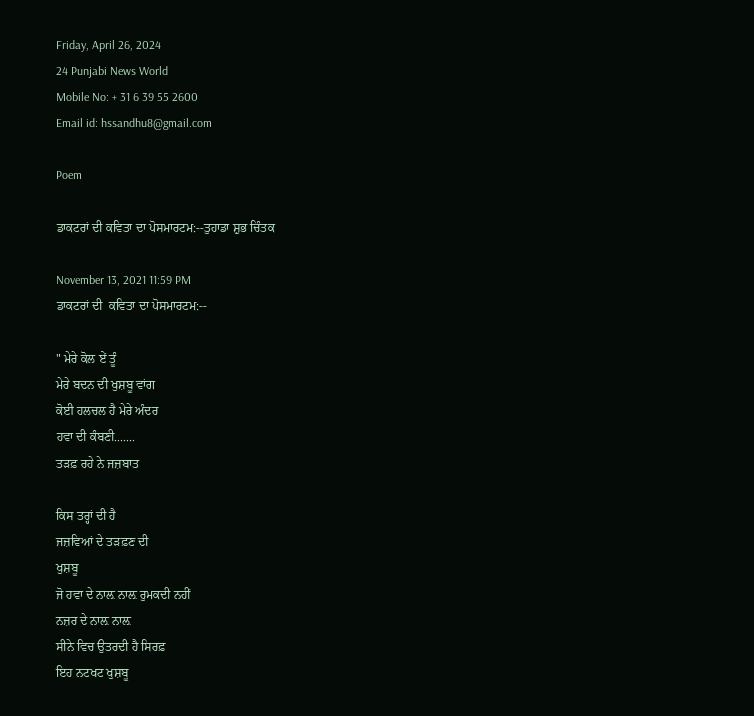Friday, April 26, 2024
24 Punjabi News World
Mobile No: + 31 6 39 55 2600
Email id: hssandhu8@gmail.com

Poem

ਡਾਕਟਰਾਂ ਦੀ ਕਵਿਤਾ ਦਾ ਪੋਸਮਾਰਟਮ:--ਤੁਹਾਡਾ ਸ਼ੁਭ ਚਿੰਤਕ

November 13, 2021 11:59 PM
ਡਾਕਟਰਾਂ ਦੀ  ਕਵਿਤਾ ਦਾ ਪੋਸਮਾਰਟਮ:--

" ਮੇਰੇ ਕੋਲ ਏਂ ਤੂੰ
ਮੇਰੇ ਬਦਨ ਦੀ ਖੁਸ਼ਬੂ ਵਾਂਗ
ਕੋਈ ਹਲਚਲ ਹੈ ਮੇਰੇ ਅੰਦਰ
ਹਵਾ ਦੀ ਕੰਬਣੀ.......
ਤੜਫ਼ ਰਹੇ ਨੇ ਜਜ਼ਬਾਤ

ਕਿਸ ਤਰ੍ਹਾਂ ਦੀ ਹੈ
ਜਜ਼ਵਿਆਂ ਦੇ ਤੜਫ਼ਣ ਦੀ
ਖੁਸ਼ਬੂ
ਜੋ ਹਵਾ ਦੇ ਨਾਲ਼ ਨਾਲ਼ ਰੁਮਕਦੀ ਨਹੀਂ
ਨਜ਼ਰ ਦੇ ਨਾਲ਼ ਨਾਲ਼
ਸੀਨੇ ਵਿਚ ਉਤਰਦੀ ਹੈ ਸਿਰਫ਼
ਇਹ ਨਟਖਟ ਖੁਸ਼ਬੂ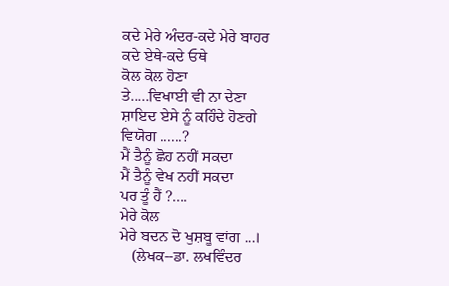ਕਦੇ ਮੇਰੇ ਅੰਦਰ-ਕਦੇ ਮੇਰੇ ਬਾਹਰ
ਕਦੇ ਏਥੇ-ਕਦੇ ਓਥੇ
ਕੋਲ ਕੋਲ ਹੋਣਾ
ਤੇ.....ਵਿਖਾਈ ਵੀ ਨਾ ਦੇਣਾ
ਸ਼ਾਇਦ ਏਸੇ ਨੂੰ ਕਹਿੰਦੇ ਹੋਣਗੇ
ਵਿਯੋਗ ......?
ਮੈਂ ਤੈਨੂੰ ਛੋਹ ਨਹੀਂ ਸਕਦਾ
ਮੈਂ ਤੈਨੂੰ ਵੇਖ ਨਹੀਂ ਸਕਦਾ
ਪਰ ਤੂੰ ਹੈਂ ?....
ਮੇਰੇ ਕੋਲ
ਮੇਰੇ ਬਦਨ ਦੋ ਖੁਸ਼ਬੂ ਵਾਂਗ ...।
   (ਲੇਖਕ--ਡਾ. ਲਖਵਿੰਦਰ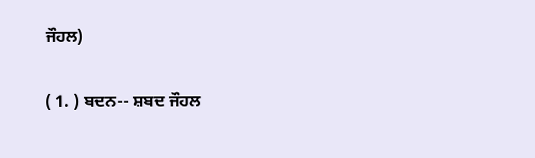ਜੌਹਲ)

( 1. ) ਬਦਨ-- ਸ਼ਬਦ ਜੌਹਲ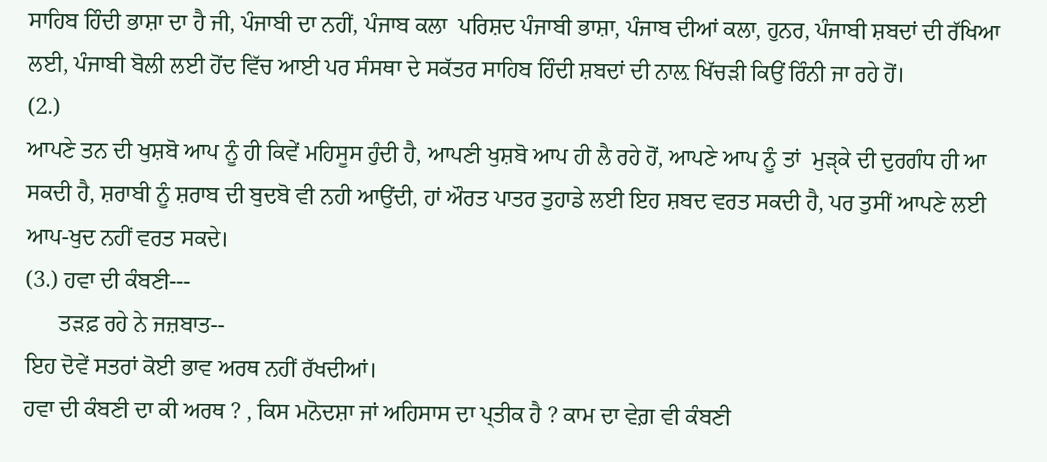ਸਾਹਿਬ ਹਿੰਦੀ ਭਾਸ਼ਾ ਦਾ ਹੈ ਜੀ, ਪੰਜਾਬੀ ਦਾ ਨਹੀਂ, ਪੰਜਾਬ ਕਲਾ  ਪਰਿਸ਼ਦ ਪੰਜਾਬੀ ਭਾਸ਼ਾ, ਪੰਜਾਬ ਦੀਆਂ ਕਲਾ, ਹੁਨਰ, ਪੰਜਾਬੀ ਸ਼ਬਦਾਂ ਦੀ ਰੱਖਿਆ ਲਈ, ਪੰਜਾਬੀ ਬੋਲੀ ਲਈ ਹੋਂਦ ਵਿੱਚ ਆਈ ਪਰ ਸੰਸਥਾ ਦੇ ਸਕੱਤਰ ਸਾਹਿਬ ਹਿੰਦੀ ਸ਼ਬਦਾਂ ਦੀ ਨਾਲ਼ ਖਿੱਚੜੀ ਕਿਉਂ ਰਿੰਨੀ ਜਾ ਰਹੇ ਹੋਂ।
(2.)
ਆਪਣੇ ਤਨ ਦੀ ਖੁਸ਼ਬੋ ਆਪ ਨੂੰ ਹੀ ਕਿਵੇਂ ਮਹਿਸੂਸ ਹੁੰਦੀ ਹੈ, ਆਪਣੀ ਖੁਸ਼ਬੋ ਆਪ ਹੀ ਲੈ ਰਹੇ ਹੋਂ, ਆਪਣੇ ਆਪ ਨੂੰ ਤਾਂ  ਮੁੜੵਕੇ ਦੀ ਦੁਰਗੰਧ ਹੀ ਆ ਸਕਦੀ ਹੈ, ਸ਼ਰਾਬੀ ਨੂੰ ਸ਼ਰਾਬ ਦੀ ਬੁਦਬੋ ਵੀ ਨਹੀ ਆਉਂਦੀ, ਹਾਂ ਔਰਤ ਪਾਤਰ ਤੁਹਾਡੇ ਲਈ ਇਹ ਸ਼ਬਦ ਵਰਤ ਸਕਦੀ ਹੈ, ਪਰ ਤੁਸੀਂ ਆਪਣੇ ਲਈ ਆਪ-ਖੁਦ ਨਹੀਂ ਵਰਤ ਸਕਦੇ।
(3.) ਹਵਾ ਦੀ ਕੰਬਣੀ---
      ਤੜਫ਼ ਰਹੇ ਨੇ ਜਜ਼ਬਾਤ--
ਇਹ ਦੋਵੇਂ ਸਤਰਾਂ ਕੋਈ ਭਾਵ ਅਰਥ ਨਹੀਂ ਰੱਖਦੀਆਂ।
ਹਵਾ ਦੀ ਕੰਬਣੀ ਦਾ ਕੀ ਅਰਥ ? , ਕਿਸ ਮਨੋਦਸ਼ਾ ਜਾਂ ਅਹਿਸਾਸ ਦਾ ਪ੍ਤੀਕ ਹੈ ? ਕਾਮ ਦਾ ਵੇਗ਼ ਵੀ ਕੰਬਣੀ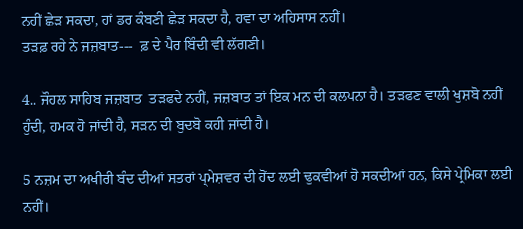ਨਹੀਂ ਛੇੜ ਸਕਦਾ, ਹਾਂ ਡਰ ਕੰਬਣੀ ਛੇੜ ਸਕਦਾ ਹੈ, ਹਵਾ ਦਾ ਅਹਿਸਾਸ ਨਹੀਂ।
ਤੜਫ਼ ਰਹੇ ਨੇ ਜਜ਼ਬਾਤ---  ਫ਼ ਦੇ ਪੈਰ ਬਿੰਦੀ ਵੀ ਲੱਗਣੀ।

4.. ਜੌਹਲ ਸਾਹਿਬ ਜਜ਼ਬਾਤ  ਤੜਫਦੇ ਨਹੀਂ, ਜਜ਼ਬਾਤ ਤਾਂ ਇਕ ਮਨ ਦੀ ਕਲਪਨਾ ਹੈ। ਤੜਫਣ ਵਾਲੀ ਖੁਸ਼ਬੋ ਨਹੀਂ ਹੁੰਦੀ, ਹਮਕ ਹੋ ਜਾਂਦੀ ਹੈ, ਸੜਨ ਦੀ ਬੁਦਬੋ ਕਹੀ ਜਾਂਦੀ ਹੈ।

5 ਨਜ਼ਮ ਦਾ ਅਖੀਰੀ ਬੰਦ ਦੀਆਂ ਸਤਰਾਂ ਪ੍ਮੇਸ਼ਵਰ ਦੀ ਹੋਂਦ ਲਈ ਢੁਕਵੀਆਂ ਹੋ ਸਕਦੀਆਂ ਹਨ, ਕਿਸੇ ਪ੍ਰੇਮਿਕਾ ਲਈ ਨਹੀਂ।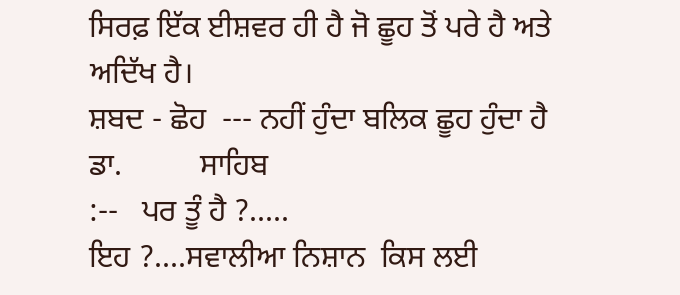ਸਿਰਫ਼ ਇੱਕ ਈਸ਼ਵਰ ਹੀ ਹੈ ਜੋ ਛੂਹ ਤੋਂ ਪਰੇ ਹੈ ਅਤੇ ਅਦਿੱਖ ਹੈ।
ਸ਼ਬਦ - ਛੋਹ  --- ਨਹੀਂ ਹੁੰਦਾ ਬਲਿਕ ਛੂਹ ਹੁੰਦਾ ਹੈ ਡਾ.          ਸਾਹਿਬ
:--   ਪਰ ਤੂੰ ਹੈ ?.....
ਇਹ ?....ਸਵਾਲੀਆ ਨਿਸ਼ਾਨ  ਕਿਸ ਲਈ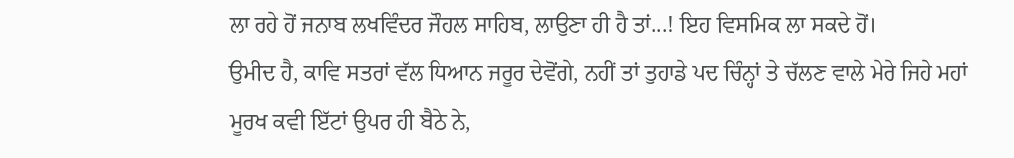ਲਾ ਰਹੇ ਹੋਂ ਜਨਾਬ ਲਖਵਿੰਦਰ ਜੌਹਲ ਸਾਹਿਬ, ਲਾਉਣਾ ਹੀ ਹੈ ਤਾਂ...! ਇਹ ਵਿਸਮਿਕ ਲਾ ਸਕਦੇ ਹੋਂ।
ਉਮੀਦ ਹੈ, ਕਾਵਿ ਸਤਰਾਂ ਵੱਲ ਧਿਆਨ ਜਰੂਰ ਦੇਵੋਂਗੇ, ਨਹੀਂ ਤਾਂ ਤੁਹਾਡੇ ਪਦ ਚਿੰਨ੍ਹਾਂ ਤੇ ਚੱਲਣ ਵਾਲੇ ਮੇਰੇ ਜਿਹੇ ਮਹਾਂ ਮੂਰਖ ਕਵੀ ਇੱਟਾਂ ਉਪਰ ਹੀ ਬੈਠੇ ਨੇ,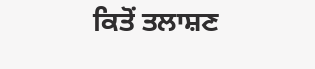ਕਿਤੋਂ ਤਲਾਸ਼ਣ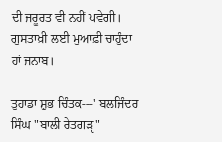ਦੀ ਜਰੂਰਤ ਵੀ ਨਹੀਂ ਪਵੇਗੀ। ਗੁਸਤਾਖ਼ੀ ਲਈ ਮੁਆਫ਼ੀ ਚਾਹੁੰਦਾ ਹਾਂ ਜਨਾਬ।

ਤੁਹਾਡਾ ਸ਼ੁਭ ਚਿੰਤਕ---' ਬਲਜਿੰਦਰ ਸਿੰਘ "ਬਾਲੀ ਰੇਤਗੜੵ"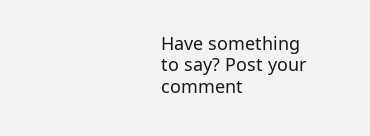Have something to say? Post your comment